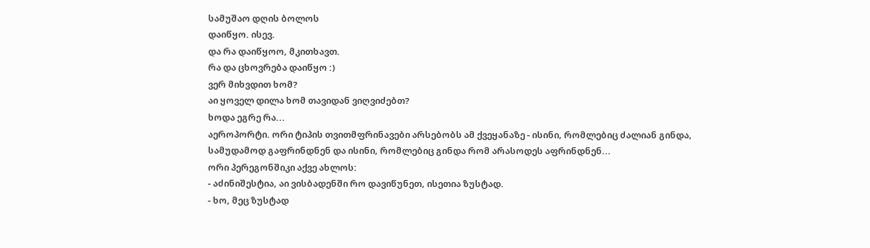სამუშაო დღის ბოლოს
დაიწყო. ისევ.
და რა დაიწყოო, მკითხავთ.
რა და ცხოვრება დაიწყო :)
ვერ მიხვდით ხომ?
აი ყოველ დილა ხომ თავიდან ვიღვიძებთ?
ხოდა ეგრე რა...
აეროპორტი. ორი ტიპის თვითმფრინავები არსებობს ამ ქვეყანაზე - ისინი, რომლებიც ძალიან გინდა, სამუდამოდ გაფრინდნენ და ისინი, რომლებიც გინდა რომ არასოდეს აფრინდნენ...
ორი პერეგონშიკი აქვე ახლოს:
- აძინიშესტია, აი ვისბადენში რო დავიწუნეთ, ისეთია ზუსტად.
- ხო, მეც ზუსტად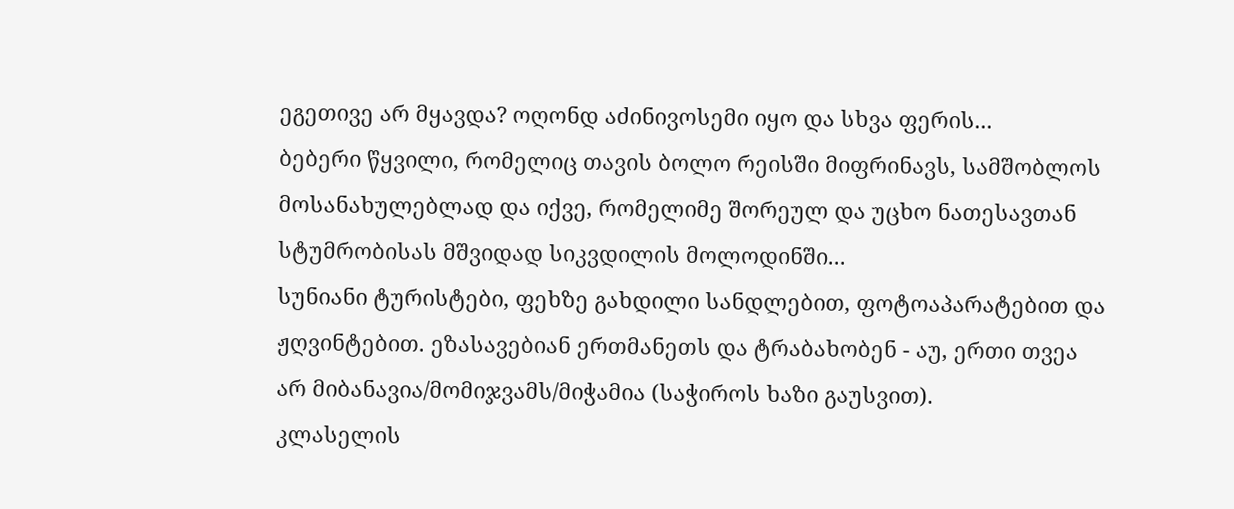ეგეთივე არ მყავდა? ოღონდ აძინივოსემი იყო და სხვა ფერის...
ბებერი წყვილი, რომელიც თავის ბოლო რეისში მიფრინავს, სამშობლოს მოსანახულებლად და იქვე, რომელიმე შორეულ და უცხო ნათესავთან სტუმრობისას მშვიდად სიკვდილის მოლოდინში...
სუნიანი ტურისტები, ფეხზე გახდილი სანდლებით, ფოტოაპარატებით და ჟღვინტებით. ეზასავებიან ერთმანეთს და ტრაბახობენ - აუ, ერთი თვეა არ მიბანავია/მომიჯვამს/მიჭამია (საჭიროს ხაზი გაუსვით).
კლასელის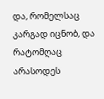და, რომელსაც კარგად იცნობ, და რატომღაც არასოდეს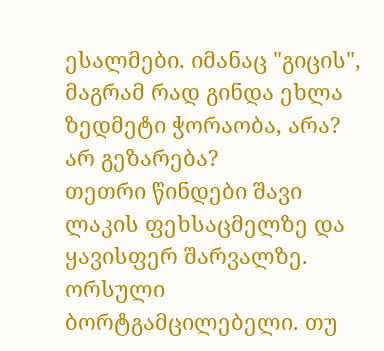ესალმები. იმანაც "გიცის", მაგრამ რად გინდა ეხლა ზედმეტი ჭორაობა, არა? არ გეზარება?
თეთრი წინდები შავი ლაკის ფეხსაცმელზე და ყავისფერ შარვალზე.
ორსული ბორტგამცილებელი. თუ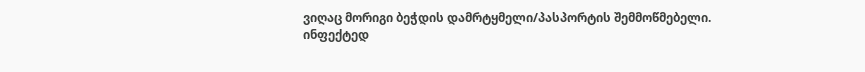ვიღაც მორიგი ბეჭდის დამრტყმელი/პასპორტის შემმოწმებელი.
ინფექტედ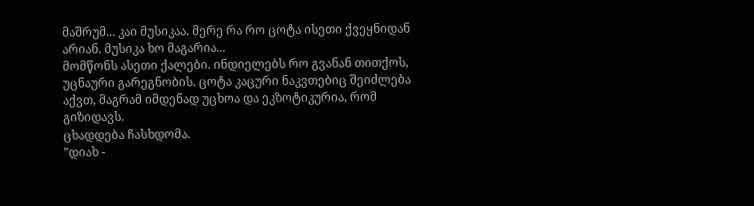მაშრუმ... კაი მუსიკაა. მერე რა რო ცოტა ისეთი ქვეყნიდან არიან. მუსიკა ხო მაგარია...
მომწონს ასეთი ქალები. ინდიელებს რო გვანან თითქოს, უცნაური გარეგნობის. ცოტა კაცური ნაკვთებიც შეიძლება აქვთ, მაგრამ იმდენად უცხოა და ეკზოტიკურია, რომ გიზიდავს.
ცხადდება ჩასხდომა.
”დიახ -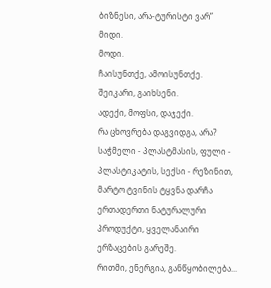ბიზნესი, არა-ტურისტი ვარ”
მიდი.
მოდი.
ჩაისუნთქე, ამოისუნთქე.
შეიკარი, გაიხსენი.
ადექი, მოფსი, დაჯექი.
რა ცხოვრება დაგვიდგა, არა? საჭმელი - პლასტმასის, ფული - პლასტიკატის, სექსი - რეზინით, მარტო ტვინის ტყვნა დარჩა ერთადერთი ნატურალური პროდუქტი, ყველანაირი ერზაცების გარეშე.
რითმი, ენერგია, განწყობილება...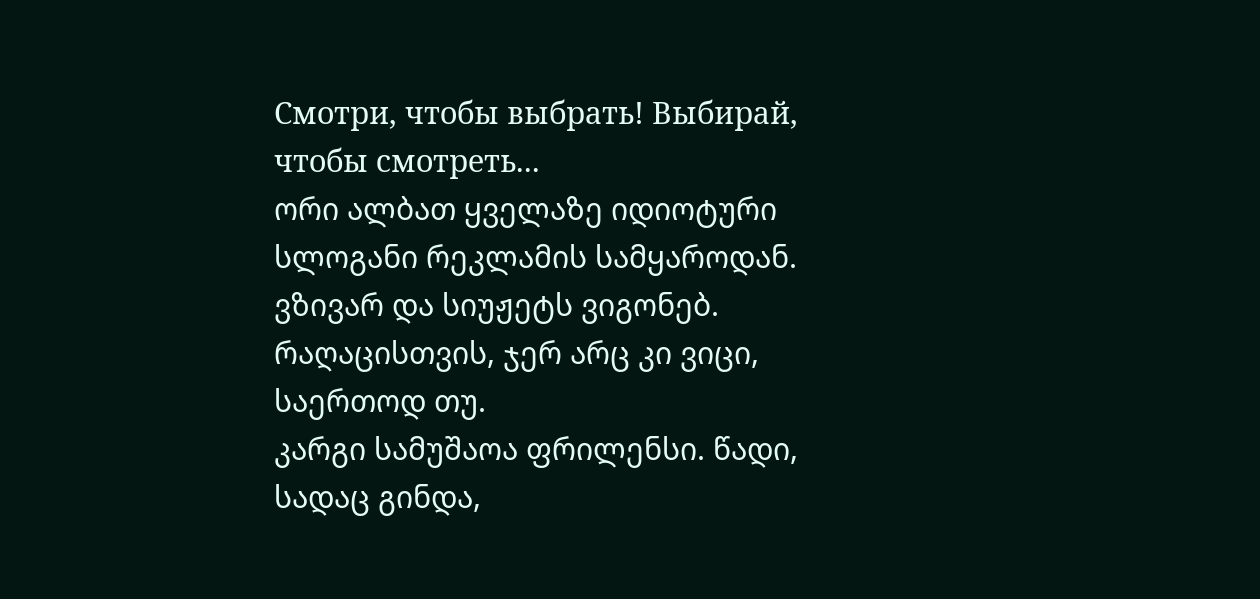Смотри, чтобы выбрать! Выбирай, чтобы смотреть...
ორი ალბათ ყველაზე იდიოტური სლოგანი რეკლამის სამყაროდან.
ვზივარ და სიუჟეტს ვიგონებ. რაღაცისთვის, ჯერ არც კი ვიცი, საერთოდ თუ.
კარგი სამუშაოა ფრილენსი. წადი, სადაც გინდა,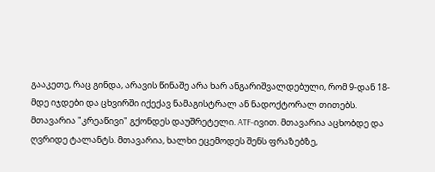გააკეთე, რაც გინდა, არავის წინაშე არა ხარ ანგარიშვალდებული, რომ 9-დან 18-მდე იჯდები და ცხვირში იქექავ ნამაგისტრალ ან ნადოქტორალ თითებს.
მთავარია "კრეაწივი" გქონდეს დაუშრეტელი. ATF-ივით. მთავარია აცხობდე და ღვრიდე ტალანტს. მთავარია, ხალხი ეცემოდეს შენს ფრაზებზე,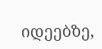იდეებზე,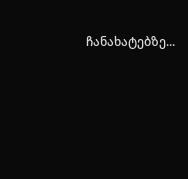ჩანახატებზე...